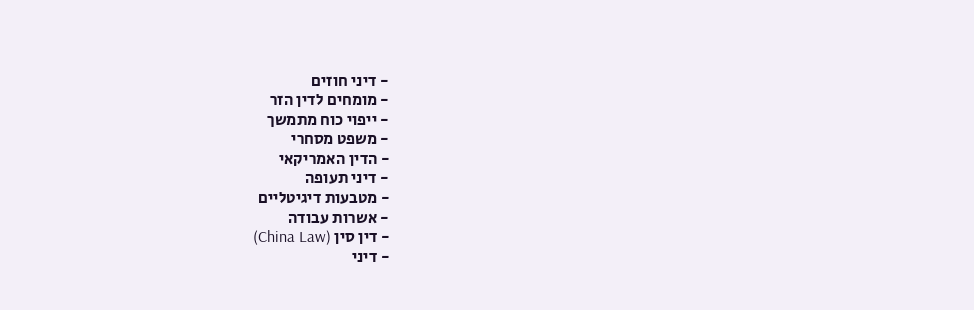- דיני חוזים
- מומחים לדין הזר
- ייפוי כוח מתמשך
- משפט מסחרי
- הדין האמריקאי
- דיני תעופה
- מטבעות דיגיטליים
- אשרות עבודה
- דין סין (China Law)
- דיני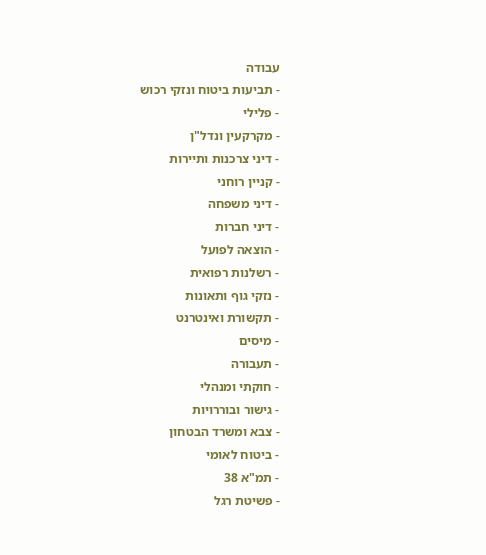עבודה
- תביעות ביטוח ונזקי רכוש
- פלילי
- מקרקעין ונדל"ן
- דיני צרכנות ותיירות
- קניין רוחני
- דיני משפחה
- דיני חברות
- הוצאה לפועל
- רשלנות רפואית
- נזקי גוף ותאונות
- תקשורת ואינטרנט
- מיסים
- תעבורה
- חוקתי ומנהלי
- גישור ובוררויות
- צבא ומשרד הבטחון
- ביטוח לאומי
- תמ"א 38
- פשיטת רגל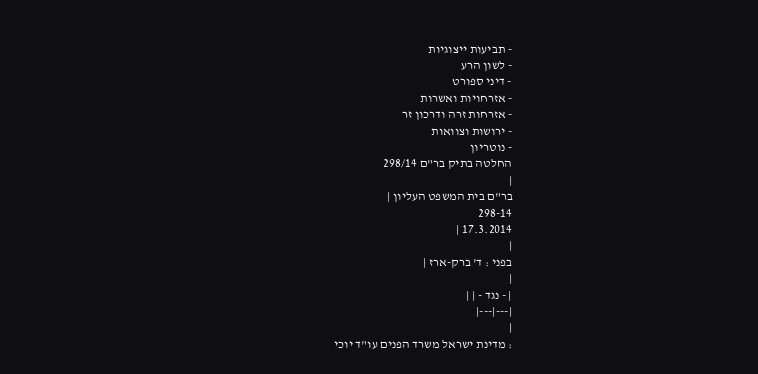- תביעות ייצוגיות
- לשון הרע
- דיני ספורט
- אזרחויות ואשרות
- אזרחות זרה ודרכון זר
- ירושות וצוואות
- נוטריון
החלטה בתיק בר"ם 298/14
|
בר"ם בית המשפט העליון |
298-14
17.3.2014 |
|
בפני : ד' ברק-ארז |
|
| - נגד - | |
|---|---|
|
: מדינת ישראל משרד הפנים עו"ד יוכי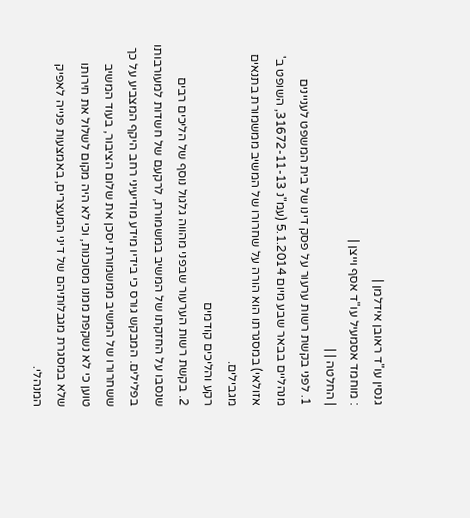גנסין עו"ד ראובן אידלמן |
: מוחמד אסמעיל עו"ד אסף וייצן |
| החלטה | |
1. לפני בקשת רשות ערעור על פסק דינו של בית המשפט לעניינים מנהליים בבאר שבע מיום 5.1.2014 (עמ"נ 31672-11-13, השופט ב' אזולאי) במסגרתו הוא הורה על שחרורו של המשיב ממשמורת בתנאים מגבילים.
רקע והליכים קודמים
2. בקשת רשות הערעור שבפני מהווה גלגול נוסף של הליכים רבים שנסבו על החזקתו של המשיב במשמורת, לרקעם של חשדות למעורבותו בפלילים. המבקש גורס כי בידיו מידע מודיעיני רחב היקף המצביע על כך ששחרורו של המשיב ממשמורת יסכן את שלום הציבור, בעוד המשיב טוען כי לא נשקפת ממנו מסוכנות, וכי לא היה מקום לשלול את חירותו שלא במסגרת מגבלותיהם של דיני המעצרים, באמצעות פנייה לאפיק המנהלי.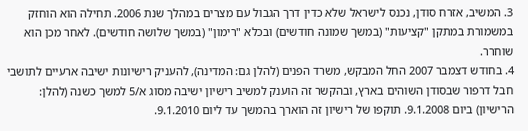3. המשיב, אזרח סודן, נכנס לישראל שלא כדין דרך הגבול עם מצרים במהלך שנת 2006. תחילה הוא הוחזק במשמורת במתקן "קציעות" (במשך שמונה חודשים) ובכלא "רימון" (במשך שלושה חודשים). לאחר מכן הוא שוחרר.
4. בחודש דצמבר 2007 החל המבקש, משרד הפנים (להלן גם: המדינה), להעניק רישיונות ישיבה ארעיים לתושבי חבל דרפור שבסודן השוהים בארץ, ובהקשר זה הוענק למשיב רישיון ישיבה מסוג א/5 למשך כשנה (להלן: הרישיון) ביום 9.1.2008. תוקפו של רישיון זה הוארך בהמשך עד ליום 9.1.2010.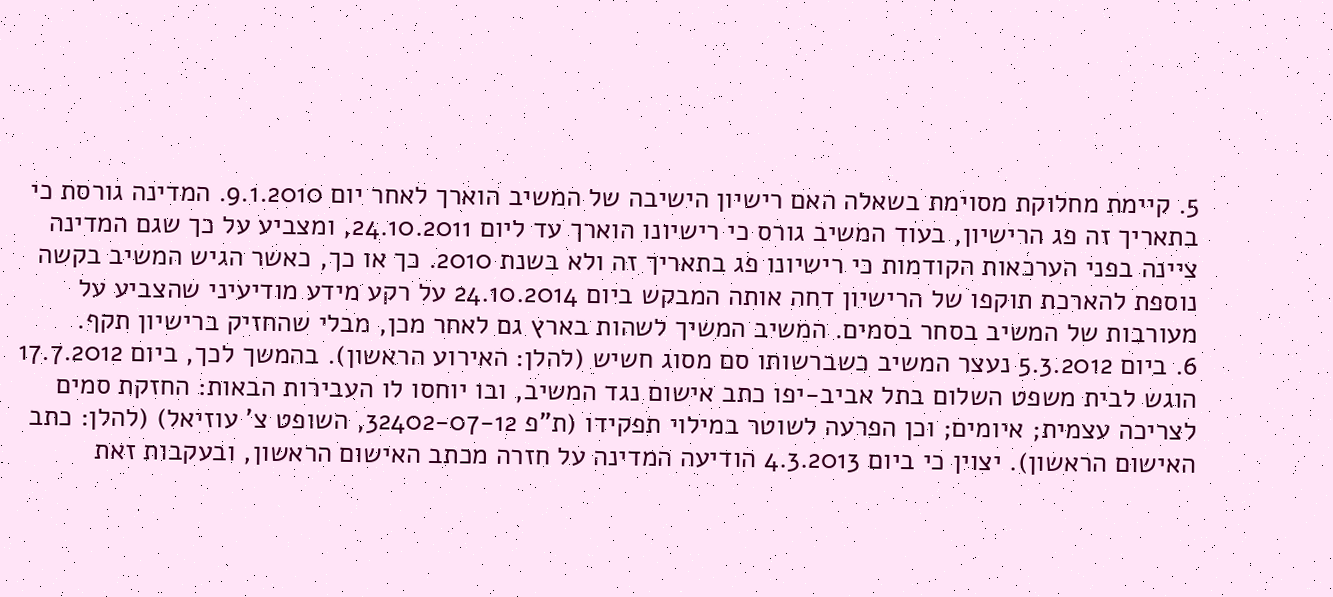5. קיימת מחלוקת מסוימת בשאלה האם רישיון הישיבה של המשיב הוארך לאחר יום 9.1.2010. המדינה גורסת כי בתאריך זה פג הרישיון, בעוד המשיב גורס כי רישיונו הוארך עד ליום 24.10.2011, ומצביע על כך שגם המדינה ציינה בפני הערכאות הקודמות כי רישיונו פג בתאריך זה ולא בשנת 2010. כך או כך, כאשר הגיש המשיב בקשה נוספת להארכת תוקפו של הרישיון דחה אותה המבקש ביום 24.10.2014 על רקע מידע מודיעיני שהצביע על מעורבות של המשיב בסחר בסמים. המשיב המשיך לשהות בארץ גם לאחר מכן, מבלי שהחזיק ברישיון תקף.
6. ביום 5.3.2012 נעצר המשיב כשברשותו סם מסוג חשיש (להלן: האירוע הראשון). בהמשך לכך, ביום 17.7.2012 הוגש לבית משפט השלום בתל אביב-יפו כתב אישום נגד המשיב, ובו יוחסו לו העבירות הבאות: החזקת סמים לצריכה עצמית; איומים; וכן הפרעה לשוטר במילוי תפקידו (ת"פ 32402-07-12, השופט צ' עוזיאל) (להלן: כתב האישום הראשון). יצוין כי ביום 4.3.2013 הודיעה המדינה על חזרה מכתב האישום הראשון, ובעקבות זאת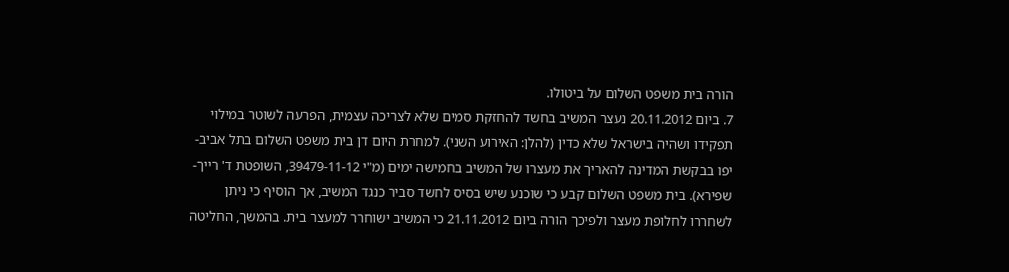הורה בית משפט השלום על ביטולו.
7. ביום 20.11.2012 נעצר המשיב בחשד להחזקת סמים שלא לצריכה עצמית, הפרעה לשוטר במילוי תפקידו ושהיה בישראל שלא כדין (להלן: האירוע השני). למחרת היום דן בית משפט השלום בתל אביב-יפו בבקשת המדינה להאריך את מעצרו של המשיב בחמישה ימים (מ"י 39479-11-12, השופטת ד' רייך-שפירא). בית משפט השלום קבע כי שוכנע שיש בסיס לחשד סביר כנגד המשיב, אך הוסיף כי ניתן לשחררו לחלופת מעצר ולפיכך הורה ביום 21.11.2012 כי המשיב ישוחרר למעצר בית. בהמשך, החליטה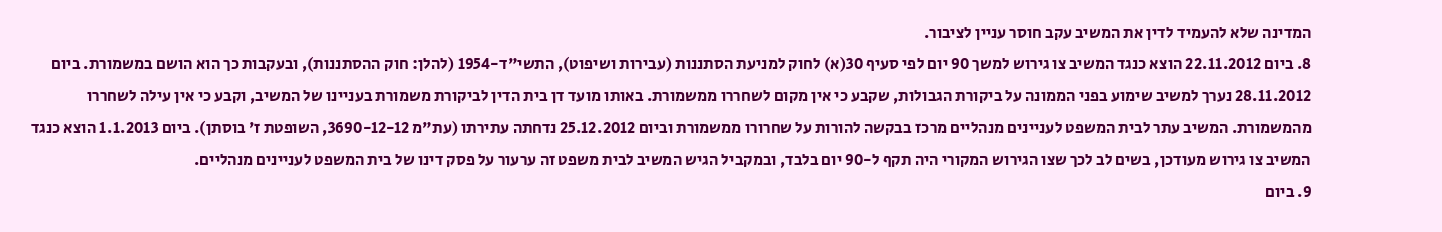המדינה שלא להעמיד לדין את המשיב עקב חוסר עניין לציבור.
8. ביום 22.11.2012 הוצא כנגד המשיב צו גירוש למשך 90 יום לפי סעיף 30(א) לחוק למניעת הסתננות (עבירות ושיפוט), התשי"ד-1954 (להלן: חוק ההסתננות), ובעקבות כך הוא הושם במשמורת. ביום 28.11.2012 נערך למשיב שימוע בפני הממונה על ביקורת הגבולות, שקבע כי אין מקום לשחררו ממשמורת. באותו מועד דן בית הדין לביקורת משמורת בעניינו של המשיב, וקבע כי אין עילה לשחררו מהמשמורת. המשיב עתר לבית המשפט לעניינים מנהליים מרכז בבקשה להורות על שחרורו ממשמורת וביום 25.12.2012 נדחתה עתירתו (עת"מ 3690-12-12, השופטת ז' בוסתן). ביום 1.1.2013 הוצא כנגד המשיב צו גירוש מעודכן, בשים לב לכך שצו הגירוש המקורי היה תקף ל-90 יום בלבד, ובמקביל הגיש המשיב לבית משפט זה ערעור על פסק דינו של בית המשפט לעניינים מנהליים.
9. ביום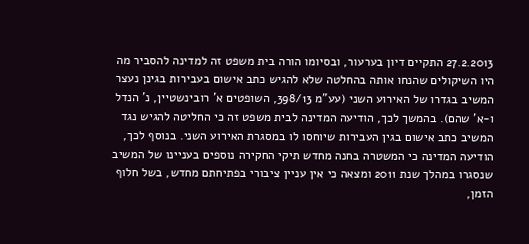27.2.2013 התקיים דיון בערעור, ובסיומו הורה בית משפט זה למדינה להסביר מה היו השיקולים שהנחו אותה בהחלטה שלא להגיש כתב אישום בעבירות בגינן נעצר המשיב בגדרו של האירוע השני (עע"מ 398/13, השופטים א' רובינשטיין, נ' הנדל ו-א' שהם). בהמשך לכך, הודיעה המדינה לבית משפט זה כי החליטה להגיש נגד המשיב כתב אישום בגין העבירות שיוחסו לו במסגרת האירוע השני. בנוסף לכך, הודיעה המדינה כי המשטרה בחנה מחדש תיקי החקירה נוספים בעניינו של המשיב שנסגרו במהלך שנת 2011 ומצאה כי אין עניין ציבורי בפתיחתם מחדש, בשל חלוף הזמן,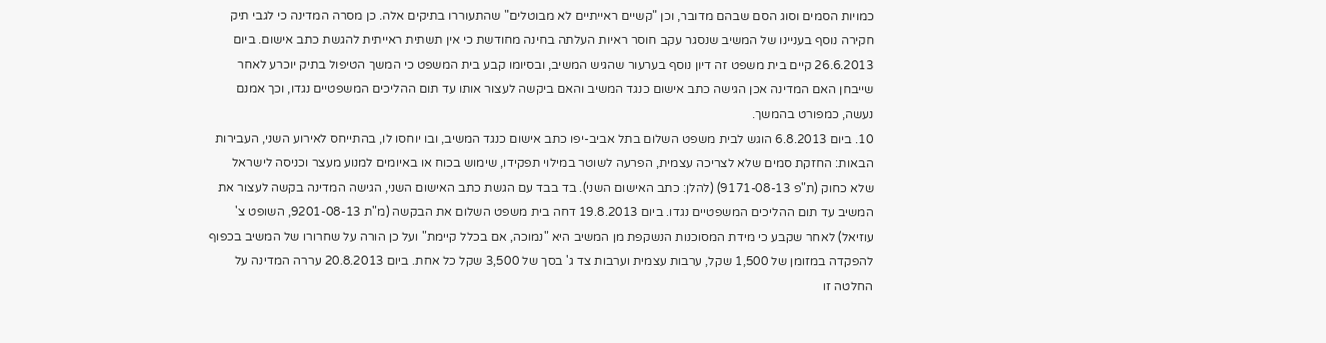כמויות הסמים וסוג הסם שבהם מדובר, וכן "קשיים ראייתיים לא מבוטלים" שהתעוררו בתיקים אלה. כן מסרה המדינה כי לגבי תיק חקירה נוסף בעניינו של המשיב שנסגר עקב חוסר ראיות העלתה בחינה מחודשת כי אין תשתית ראייתית להגשת כתב אישום. ביום 26.6.2013 קיים בית משפט זה דיון נוסף בערעור שהגיש המשיב, ובסיומו קבע בית המשפט כי המשך הטיפול בתיק יוכרע לאחר שייבחן האם המדינה אכן הגישה כתב אישום כנגד המשיב והאם ביקשה לעצור אותו עד תום ההליכים המשפטיים נגדו, וכך אמנם נעשה, כמפורט בהמשך.
10. ביום 6.8.2013 הוגש לבית משפט השלום בתל אביב-יפו כתב אישום כנגד המשיב, ובו יוחסו לו, בהתייחס לאירוע השני, העבירות הבאות: החזקת סמים שלא לצריכה עצמית, הפרעה לשוטר במילוי תפקידו, שימוש בכוח או באיומים למנוע מעצר וכניסה לישראל שלא כחוק (ת"פ 9171-08-13) (להלן: כתב האישום השני). בד בבד עם הגשת כתב האישום השני, הגישה המדינה בקשה לעצור את המשיב עד תום ההליכים המשפטיים נגדו. ביום 19.8.2013 דחה בית משפט השלום את הבקשה (מ"ת 9201-08-13, השופט צ' עוזיאל) לאחר שקבע כי מידת המסוכנות הנשקפת מן המשיב היא "נמוכה, אם בכלל קיימת" ועל כן הורה על שחרורו של המשיב בכפוף להפקדה במזומן של 1,500 שקל, ערבות עצמית וערבות צד ג' בסך של 3,500 שקל כל אחת. ביום 20.8.2013 עררה המדינה על החלטה זו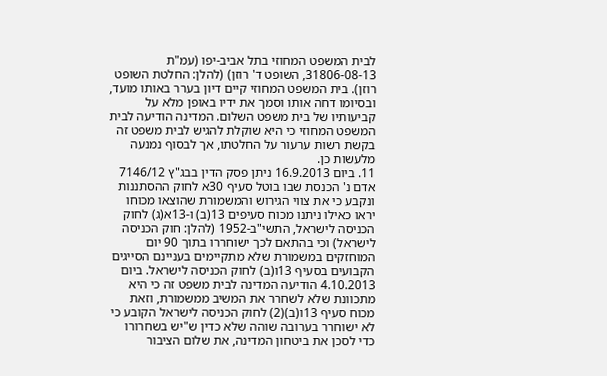לבית המשפט המחוזי בתל אביב-יפו (עמ"ת 31806-08-13, השופט ד' רוזן) (להלן: החלטת השופט רוזן). בית המשפט המחוזי קיים דיון בערר באותו מועד, ובסיומו דחה אותו וסמך את ידיו באופן מלא על קביעותיו של בית משפט השלום. המדינה הודיעה לבית המשפט המחוזי כי היא שוקלת להגיש לבית משפט זה בקשת רשות ערעור על החלטתו, אך לבסוף נמנעה מלעשות כן.
11. ביום 16.9.2013 ניתן פסק הדין בבג"ץ 7146/12 אדם נ' הכנסת שבו בוטל סעיף 30א לחוק ההסתננות ונקבע כי את צווי הגירוש והמשמורת שהוצאו מכוחו יראו כאילו ניתנו מכוח סעיפים 13(ב) ו-13א(ג) לחוק הכניסה לישראל, התשי"ב-1952 (להלן: חוק הכניסה לישראל) וכי בהתאם לכך ישוחררו בתוך 90 יום המוחזקים במשמורת שלא מתקיימים בעניינם הסייגים הקבועים בסעיף 13ו(ב) לחוק הכניסה לישראל. ביום 4.10.2013 הודיעה המדינה לבית משפט זה כי היא מתכוונת שלא לשחרר את המשיב ממשמורת, וזאת מכוח סעיף 13ו(ב)(2) לחוק הכניסה לישראל הקובע כי לא ישוחרר בערובה שוהה שלא כדין ש"יש בשחרורו כדי לסכן את ביטחון המדינה, את שלום הציבור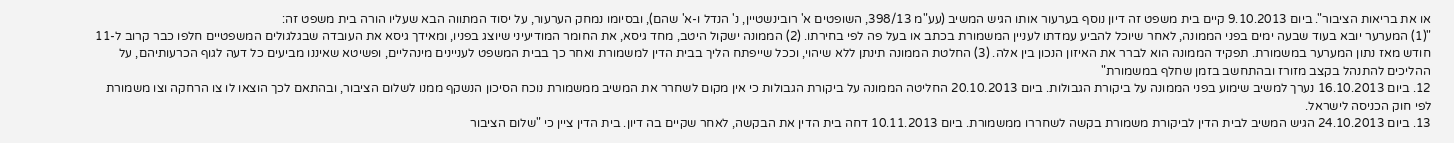או את בריאות הציבור". ביום 9.10.2013 קיים בית משפט זה דיון נוסף בערעור אותו הגיש המשיב (עע"מ 398/13, השופטים א' רובינשטיין, נ' הנדל ו-א' שהם), ובסיומו נמחק הערעור, על יסוד המתווה הבא שעליו הורה בית משפט זה:
"(1) המערער יובא בעוד שבעה ימים בפני הממונה, לאחר שיוכל להביע עמדתו לעניין המשמורת בכתב או בעל פה לפי בחירתו. (2) הממונה ישקול היטב, מחד גיסא, את החומר המודיעיני שיוצג בפניו, ומאידך גיסא את העובדה שבגלגולים המשפטיים חלפו כבר קרוב ל-11 חודש מאז נתון המערער במשמורת. תפקיד הממונה הוא לברר את האיזון הנכון בין אלה. (3) החלטת הממונה תינתן ללא שיהוי, וככל שייפתח הליך בבית הדין למשמורת ואחר כך בבית המשפט לעניינים מינהליים, ופשיטא שאיננו מביעים כל דעה לגוף הכרעותיהם, על ההליכים להתנהל בקצב מזורז ובהתחשב בזמן שחלף במשמורת"
12. ביום 16.10.2013 נערך למשיב שימוע בפני הממונה על ביקורת הגבולות. ביום 20.10.2013 החליטה הממונה על ביקורת הגבולות כי אין מקום לשחרר את המשיב ממשמורת נוכח הסיכון הנשקף ממנו לשלום הציבור, ובהתאם לכך הוצאו לו צו הרחקה וצו משמורת לפי חוק הכניסה לישראל.
13. ביום 24.10.2013 הגיש המשיב לבית הדין לביקורת משמורת בקשה לשחררו ממשמורת. ביום 10.11.2013 דחה בית הדין את הבקשה, לאחר שקיים בה דיון. בית הדין ציין כי "שלום הציבור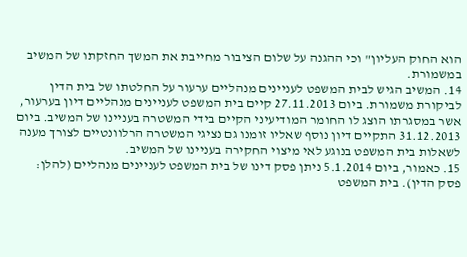הוא החוק העליון" וכי ההגנה על שלום הציבור מחייבת את המשך החזקתו של המשיב במשמורת.
14. המשיב הגיש לבית המשפט לעניינים מנהליים ערעור על החלטתו של בית הדין לביקורת משמורת. ביום 27.11.2013 קיים בית המשפט לעניינים מנהליים דיון בערעור, אשר במסגרתו הוצג לו החומר המודיעיני הקיים בידי המשטרה בעניינו של המשיב. ביום 31.12.2013 התקיים דיון נוסף שאליו זומנו גם נציגי המשטרה הרלוונטיים לצורך מענה לשאלות בית המשפט בנוגע לאי מיצוי החקירה בעניינו של המשיב.
15. כאמור, ביום 5.1.2014 ניתן פסק דינו של בית המשפט לעניינים מנהליים (להלן: פסק הדין). בית המשפט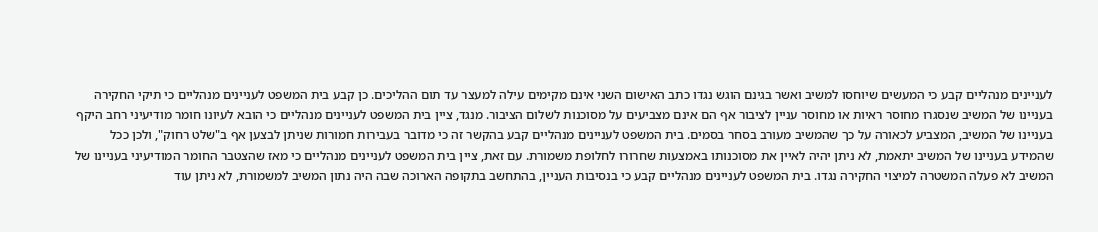לעניינים מנהליים קבע כי המעשים שיוחסו למשיב ואשר בגינם הוגש נגדו כתב האישום השני אינם מקימים עילה למעצר עד תום ההליכים. כן קבע בית המשפט לעניינים מנהליים כי תיקי החקירה בעניינו של המשיב שנסגרו מחוסר ראיות או מחוסר עניין לציבור אף הם אינם מצביעים על מסוכנות לשלום הציבור. מנגד, ציין בית המשפט לעניינים מנהליים כי הובא לעיונו חומר מודיעיני רחב היקף בעניינו של המשיב, המצביע לכאורה על כך שהמשיב מעורב בסחר בסמים. בית המשפט לעניינים מנהליים קבע בהקשר זה כי מדובר בעבירות חמורות שניתן לבצען אף ב"שלט רחוק", ולכן ככל שהמידע בעניינו של המשיב יתאמת, לא ניתן יהיה לאיין את מסוכנותו באמצעות שחרורו לחלופת משמורת. עם זאת, ציין בית המשפט לעניינים מנהליים כי מאז שהצטבר החומר המודיעיני בעניינו של המשיב לא פעלה המשטרה למיצוי החקירה נגדו. בית המשפט לעניינים מנהליים קבע כי בנסיבות העניין, בהתחשב בתקופה הארוכה שבה היה נתון המשיב למשמורת, לא ניתן עוד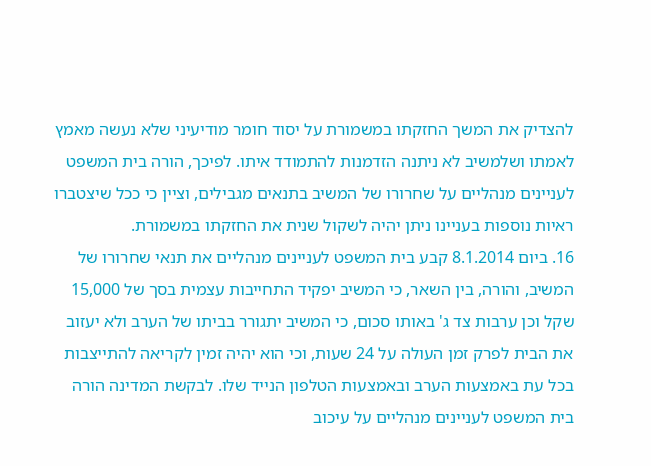להצדיק את המשך החזקתו במשמורת על יסוד חומר מודיעיני שלא נעשה מאמץ לאמתו ושלמשיב לא ניתנה הזדמנות להתמודד איתו. לפיכך, הורה בית המשפט לעניינים מנהליים על שחרורו של המשיב בתנאים מגבילים, וציין כי ככל שיצטברו ראיות נוספות בעניינו ניתן יהיה לשקול שנית את החזקתו במשמורת.
16. ביום 8.1.2014 קבע בית המשפט לעניינים מנהליים את תנאי שחרורו של המשיב, והורה, בין השאר, כי המשיב יפקיד התחייבות עצמית בסך של 15,000 שקל וכן ערבות צד ג' באותו סכום, כי המשיב יתגורר בביתו של הערב ולא יעזוב את הבית לפרק זמן העולה על 24 שעות, וכי הוא יהיה זמין לקריאה להתייצבות בכל עת באמצעות הערב ובאמצעות הטלפון הנייד שלו. לבקשת המדינה הורה בית המשפט לעניינים מנהליים על עיכוב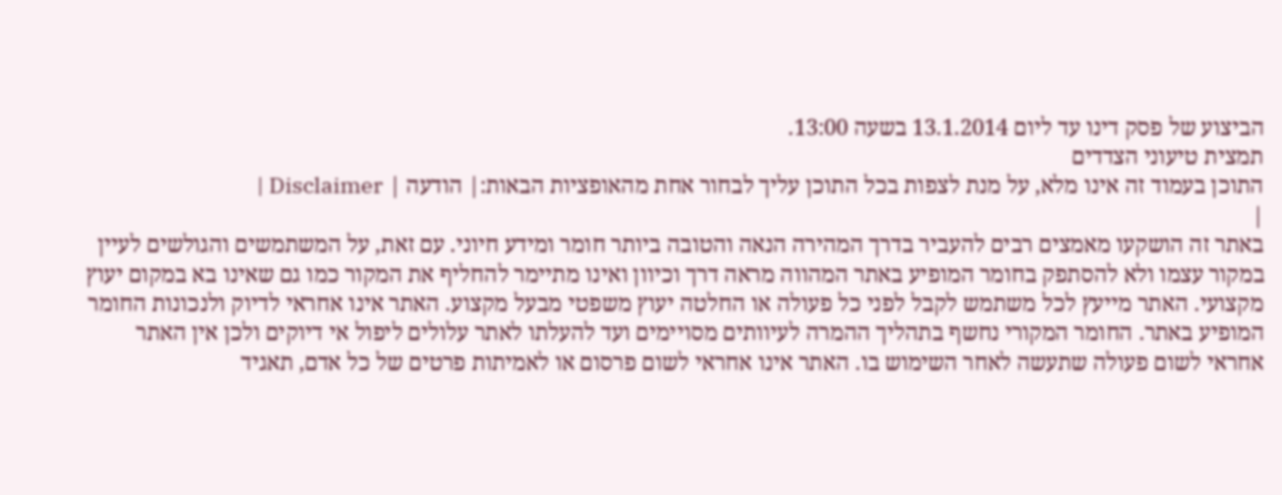הביצוע של פסק דינו עד ליום 13.1.2014 בשעה 13:00.
תמצית טיעוני הצדדים
התוכן בעמוד זה אינו מלא, על מנת לצפות בכל התוכן עליך לבחור אחת מהאופציות הבאות:| הודעה | Disclaimer |
|
באתר זה הושקעו מאמצים רבים להעביר בדרך המהירה הנאה והטובה ביותר חומר ומידע חיוני. עם זאת, על המשתמשים והגולשים לעיין במקור עצמו ולא להסתפק בחומר המופיע באתר המהווה מראה דרך וכיוון ואינו מתיימר להחליף את המקור כמו גם שאינו בא במקום יעוץ מקצועי. האתר מייעץ לכל משתמש לקבל לפני כל פעולה או החלטה יעוץ משפטי מבעל מקצוע. האתר אינו אחראי לדיוק ולנכונות החומר המופיע באתר. החומר המקורי נחשף בתהליך ההמרה לעיוותים מסויימים ועד להעלתו לאתר עלולים ליפול אי דיוקים ולכן אין האתר אחראי לשום פעולה שתעשה לאחר השימוש בו. האתר אינו אחראי לשום פרסום או לאמיתות פרטים של כל אדם, תאגיד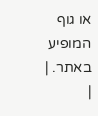או גוף המופיע באתר. |
|